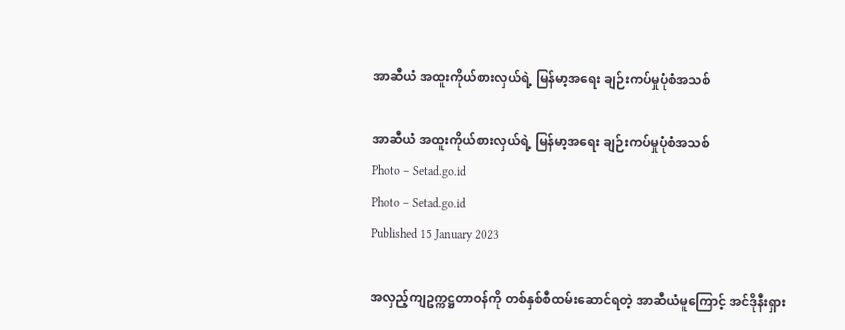အာဆီယံ အထူးကိုယ်စားလှယ်ရဲ့ မြန်မာ့အရေး ချဉ်းကပ်မှုပုံစံအသစ်

အာဆီယံ အထူးကိုယ်စားလှယ်ရဲ့ မြန်မာ့အရေး ချဉ်းကပ်မှုပုံစံအသစ်
Photo – Setad.go.id
Photo – Setad.go.id
Published 15 January 2023

အလှည့်ကျဥက္ကဋ္ဌတာဝန်ကို တစ်နှစ်စီထမ်းဆောင်ရတဲ့ အာဆီယံမူကြောင့် အင်ဒိုနီးရှား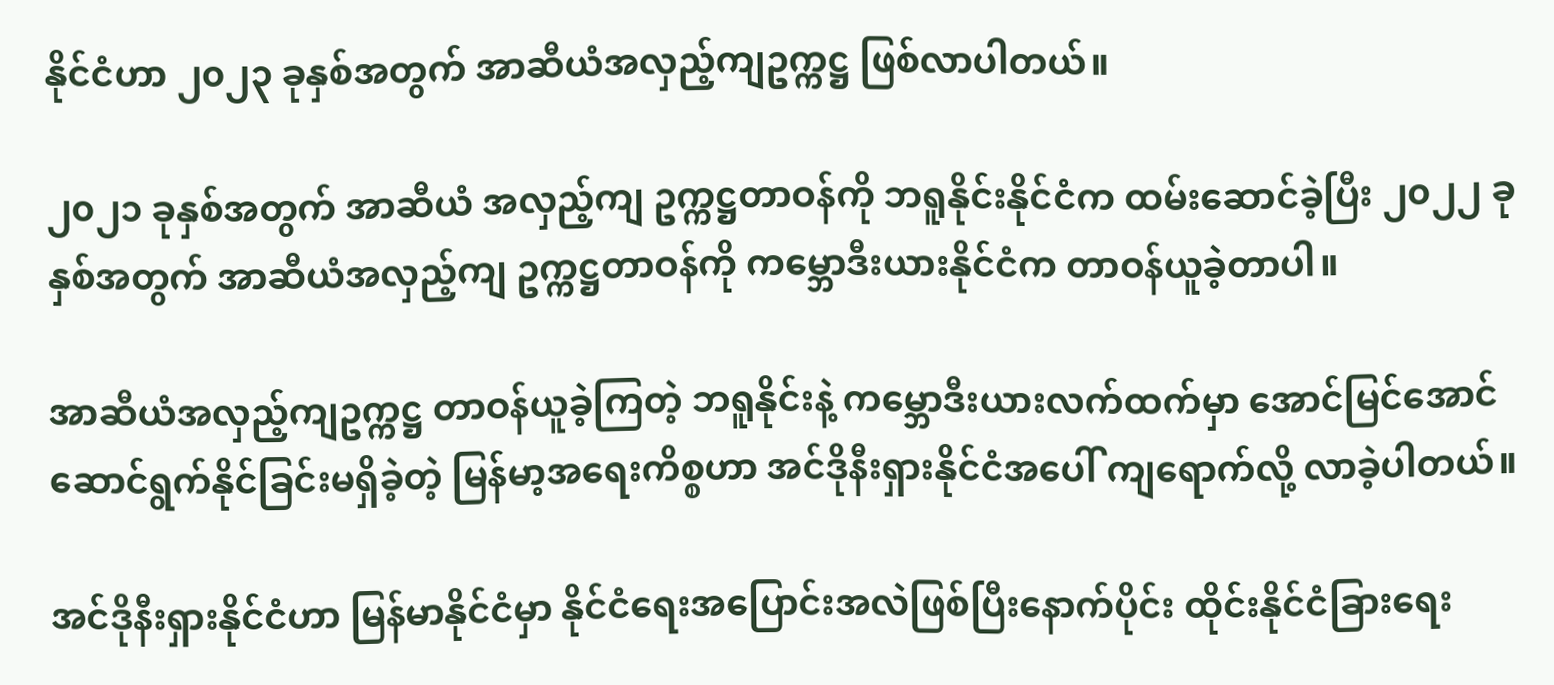နိုင်ငံဟာ ၂၀၂၃ ခုနှစ်အတွက် အာဆီယံအလှည့်ကျဥက္ကဋ္ဌ ဖြစ်လာပါတယ်။

၂၀၂၁ ခုနှစ်အတွက် အာဆီယံ အလှည့်ကျ ဥက္ကဋ္ဌတာဝန်ကို ဘရူနိုင်းနိုင်ငံက ထမ်းဆောင်ခဲ့ပြီး ၂၀၂၂ ခုနှစ်အတွက် အာဆီယံအလှည့်ကျ ဥက္ကဋ္ဌတာဝန်ကို ကမ္ဘောဒီးယားနိုင်ငံက တာဝန်ယူခဲ့တာပါ။

အာဆီယံအလှည့်ကျဥက္ကဋ္ဌ တာဝန်ယူခဲ့ကြတဲ့ ဘရူနိုင်းနဲ့ ကမ္ဘောဒီးယားလက်ထက်မှာ အောင်မြင်အောင် ဆောင်ရွက်နိုင်ခြင်းမရှိခဲ့တဲ့ မြန်မာ့အရေးကိစ္စဟာ အင်ဒိုနီးရှားနိုင်ငံအပေါ် ကျရောက်လို့ လာခဲ့ပါတယ်။

အင်ဒိုနီးရှားနိုင်ငံဟာ မြန်မာနိုင်ငံမှာ နိုင်ငံရေးအပြောင်းအလဲဖြစ်ပြီးနောက်ပိုင်း ထိုင်းနိုင်ငံခြားရေး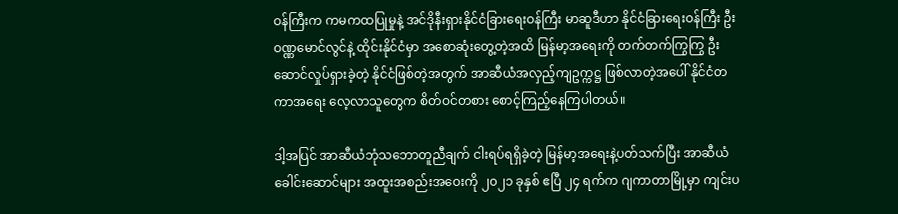ဝန်ကြီးက ကမကထပြုမှုနဲ့ အင်ဒိုနီးရှားနိုင်ငံခြားရေးဝန်ကြီး မာဆူဒီဟာ နိုင်ငံခြားရေးဝန်ကြီး ဦးဝဏ္ဏမောင်လွင်နဲ့ ထိုင်းနိုင်ငံမှာ အစောဆုံးတွေ့တဲ့အထိ မြန်မာ့အရေးကို တက်တက်ကြွကြွ ဦးဆောင်လှုပ်ရှားခဲ့တဲ့ နိုင်ငံဖြစ်တဲ့အတွက် အာဆီယံအလှည့်ကျဥက္ကဋ္ဌ ဖြစ်လာတဲ့အပေါ် နိုင်ငံတကာအရေး လေ့လာသူတွေက စိတ်ဝင်တစား စောင့်ကြည့်နေကြပါတယ်။

ဒါ့အပြင် အာဆီယံဘုံသဘောတူညီချက် ငါးရပ်ရရှိခဲ့တဲ့ မြန်မာ့အရေးနဲ့ပတ်သက်ပြီး အာဆီယံခေါင်းဆောင်များ အထူးအစည်းအဝေးကို ၂၀၂၁ ခုနှစ် ဧပြီ ၂၄ ရက်က ဂျကာတာမြို့မှာ ကျင်းပ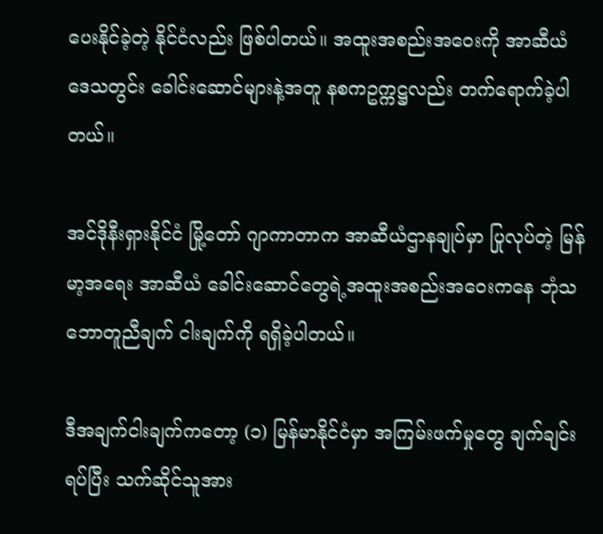ပေးနိုင်ခဲ့တဲ့ နိုင်ငံလည်း ဖြစ်ပါတယ်။ အထူးအစည်းအဝေးကို အာဆီယံဒေသတွင်း ခေါင်းဆောင်များနဲ့အတူ နစကဥက္ကဋ္ဌလည်း တက်ရောက်ခဲ့ပါတယ်။

အင်ဒိုနီးရှားနိုင်ငံ မြို့တော် ဂျာကာတာက အာဆီယံဌာနချုပ်မှာ ပြုလုပ်တဲ့ မြန်မာ့အရေး အာဆီယံ ခေါင်းဆောင်တွေရဲ့အထူးအစည်းအဝေးကနေ ဘုံသဘောတူညီချက် ငါးချက်ကို ရရှိခဲ့ပါတယ်။

ဒီအချက်ငါးချက်ကတော့ (၁) မြန်မာနိုင်ငံမှာ အကြမ်းဖက်မှုတွေ ချက်ချင်းရပ်ပြီး သက်ဆိုင်သူအား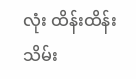လုံး ထိန်းထိန်းသိမ်း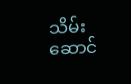သိမ်း ဆောင်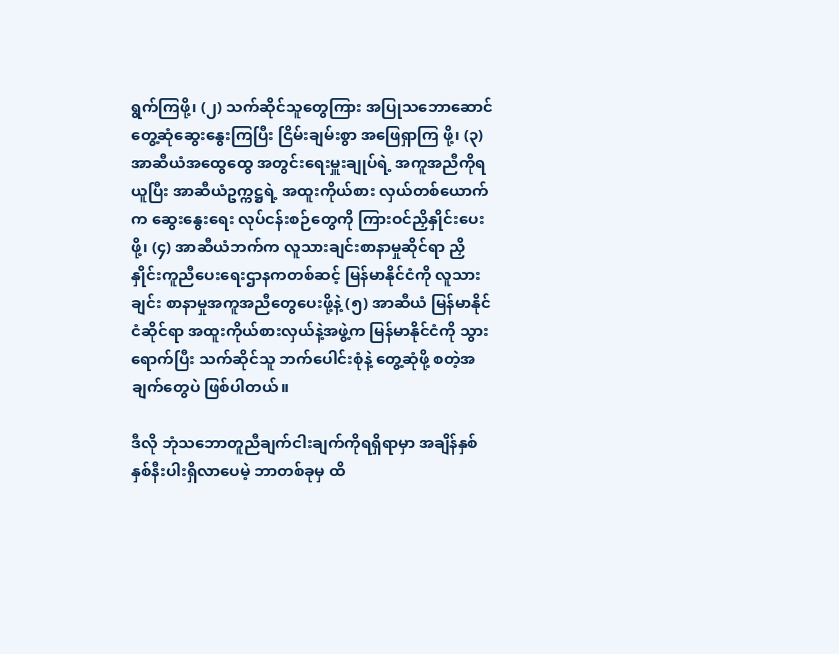ရွက်ကြဖို့၊ (၂) သက်ဆိုင်သူတွေကြား အပြုသဘောဆောင် တွေ့ဆုံဆွေးနွေးကြပြီး ငြိမ်းချမ်းစွာ အဖြေရှာကြ ဖို့၊ (၃) အာဆီယံအထွေထွေ အတွင်းရေးမှူးချုပ်ရဲ့ အကူအညီကိုရယူပြီး အာဆီယံဥက္ကဋ္ဌရဲ့ အထူးကိုယ်စား လှယ်တစ်ယောက်က ဆွေးနွေးရေး လုပ်ငန်းစဉ်တွေကို ကြားဝင်ညှိနှိုင်းပေးဖို့၊ (၄) အာဆီယံဘက်က လူသားချင်းစာနာမှုဆိုင်ရာ ညှိနှိုင်းကူညီပေးရေးဌာနကတစ်ဆင့် မြန်မာနိုင်ငံကို လူသားချင်း စာနာမှုအကူအညီတွေပေးဖို့နဲ့ (၅) အာဆီယံ မြန်မာနိုင်ငံဆိုင်ရာ အထူးကိုယ်စားလှယ်နဲ့အဖွဲ့က မြန်မာနိုင်ငံကို သွားရောက်ပြီး သက်ဆိုင်သူ ဘက်ပေါင်းစုံနဲ့ တွေ့ဆုံဖို့ စတဲ့အချက်တွေပဲ ဖြစ်ပါတယ်။

ဒီလို ဘုံသဘောတူညီချက်ငါးချက်ကိုရရှိရာမှာ အချိန်နှစ်နှစ်နီးပါးရှိလာပေမဲ့ ဘာတစ်ခုမှ ထိ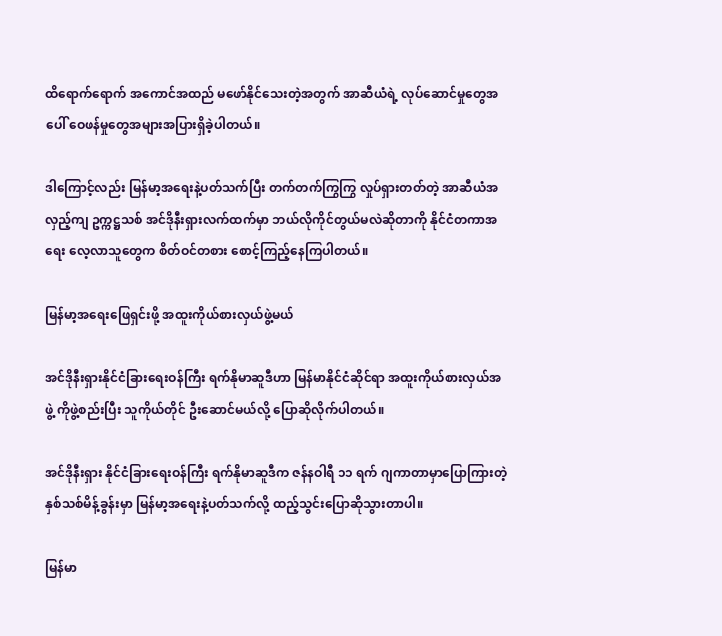ထိရောက်ရောက် အကောင်အထည် မဖော်နိုင်သေးတဲ့အတွက် အာဆီယံရဲ့ လုပ်ဆောင်မှုတွေအပေါ် ဝေဖန်မှုတွေအများအပြားရှိခဲ့ပါတယ်။

ဒါကြောင့်လည်း မြန်မာ့အရေးနဲ့ပတ်သက်ပြီး တက်တက်ကြွကြွ လှုပ်ရှားတတ်တဲ့ အာဆီယံအလှည့်ကျ ဥက္ကဋ္ဌသစ် အင်ဒိုနီးရှားလက်ထက်မှာ ဘယ်လိုကိုင်တွယ်မလဲဆိုတာကို နိုင်ငံတကာအရေး လေ့လာသူတွေက စိတ်ဝင်တစား စောင့်ကြည့်နေကြပါတယ်။

မြန်မာ့အရေးဖြေရှင်းဖို့ အထူးကိုယ်စားလှယ်ဖွဲ့မယ်

အင်ဒိုနီးရှားနိုင်ငံခြားရေးဝန်ကြီး ရက်နိုမာဆူဒီဟာ မြန်မာနိုင်ငံဆိုင်ရာ အထူးကိုယ်စားလှယ်အဖွဲ့ ကိုဖွဲ့စည်းပြီး သူကိုယ်တိုင် ဦးဆောင်မယ်လို့ ပြောဆိုလိုက်ပါတယ်။

အင်ဒိုနီးရှား နိုင်ငံခြားရေးဝန်ကြီး ရက်နိုမာဆူဒီက ဇန်နဝါရီ ၁၁ ရက် ဂျကာတာမှာပြောကြားတဲ့ နှစ်သစ်မိန့်ခွန်းမှာ မြန်မာ့အရေးနဲ့ပတ်သက်လို့ ထည့်သွင်းပြောဆိုသွားတာပါ။

မြန်မာ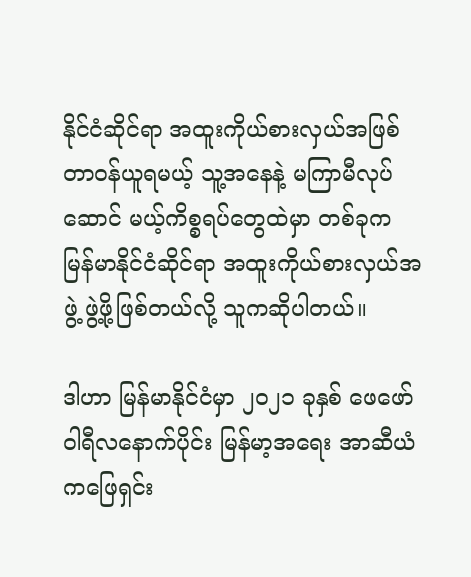နိုင်ငံဆိုင်ရာ အထူးကိုယ်စားလှယ်အဖြစ် တာဝန်ယူရမယ့် သူ့အနေနဲ့ မကြာမီလုပ်ဆောင် မယ့်ကိစ္စရပ်တွေထဲမှာ တစ်ခုက မြန်မာနိုင်ငံဆိုင်ရာ အထူးကိုယ်စားလှယ်အဖွဲ့ ဖွဲ့ဖို့ဖြစ်တယ်လို့ သူကဆိုပါတယ်။

ဒါဟာ မြန်မာနိုင်ငံမှာ ၂၀၂၁ ခုနှစ် ဖေဖော်ဝါရီလနောက်ပိုင်း မြန်မာ့အရေး အာဆီယံကဖြေရှင်း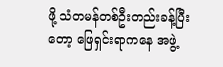ဖို့ သံတမန်တစ်ဦးတည်းခန့်ပြီးတော့ ဖြေရှင်းရာကနေ အဖွဲ့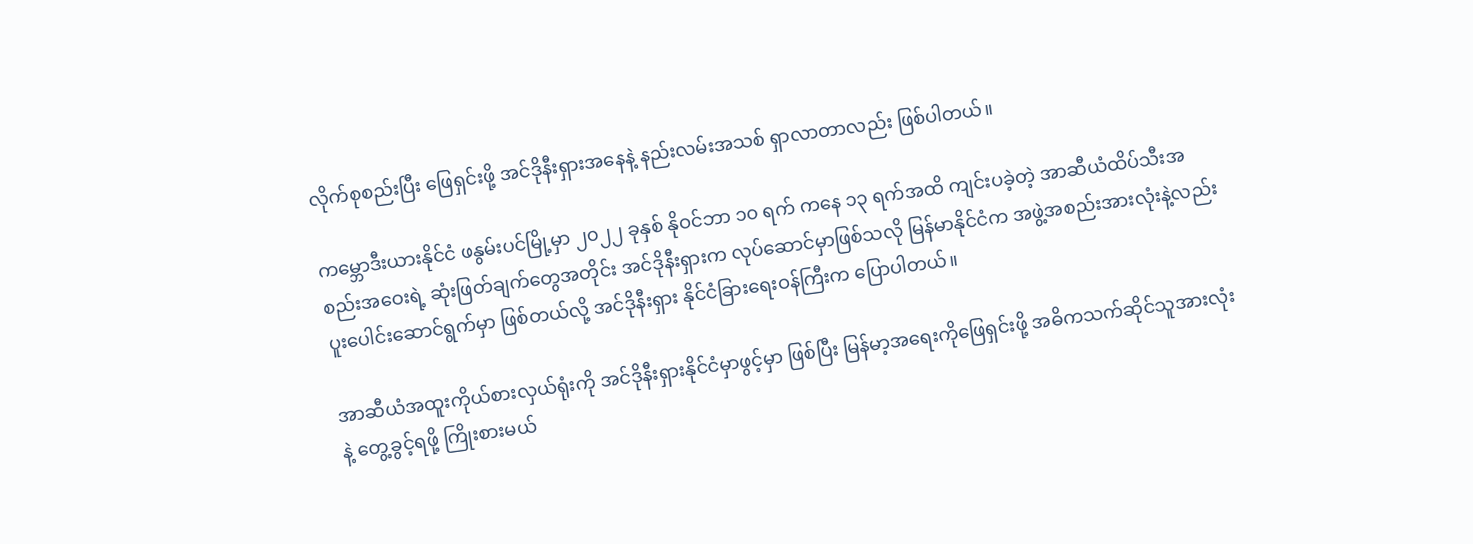လိုက်စုစည်းပြီး ဖြေရှင်းဖို့ အင်ဒိုနီးရှားအနေနဲ့ နည်းလမ်းအသစ် ရှာလာတာလည်း ဖြစ်ပါတယ်။

ကမ္ဘောဒီးယားနိုင်ငံ ဖနွမ်းပင်မြို့မှာ ၂၀၂၂ ခုနှစ် နိုဝင်ဘာ ၁၀ ရက် ကနေ ၁၃ ရက်အထိ ကျင်းပခဲ့တဲ့ အာဆီယံထိပ်သီးအစည်းအဝေးရဲ့ ဆုံးဖြတ်ချက်တွေအတိုင်း အင်ဒိုနီးရှားက လုပ်ဆောင်မှာဖြစ်သလို မြန်မာနိုင်ငံက အဖွဲ့အစည်းအားလုံးနဲ့လည်း ပူးပေါင်းဆောင်ရွက်မှာ ဖြစ်တယ်လို့ အင်ဒိုနီးရှား နိုင်ငံခြားရေးဝန်ကြီးက ပြောပါတယ်။

အာဆီယံအထူးကိုယ်စားလှယ်ရုံးကို အင်ဒိုနီးရှားနိုင်ငံမှာဖွင့်မှာ ဖြစ်ပြီး မြန်မာ့အရေးကိုဖြေရှင်းဖို့ အဓိကသက်ဆိုင်သူအားလုံးနဲ့ တွေ့ခွင့်ရဖို့ ကြိုးစားမယ်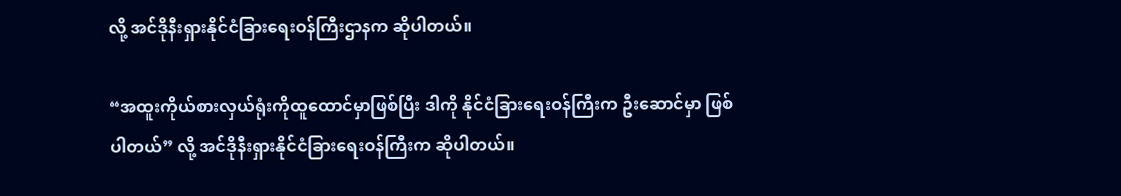လို့ အင်ဒိုနီးရှားနိုင်ငံခြားရေးဝန်ကြီးဌာနက ဆိုပါတယ်။

“အထူးကိုယ်စားလှယ်ရုံးကိုထူထောင်မှာဖြစ်ပြီး ဒါကို နိုင်ငံခြားရေးဝန်ကြီးက ဦးဆောင်မှာ ဖြစ်ပါတယ်” လို့ အင်ဒိုနီးရှားနိုင်ငံခြားရေးဝန်ကြီးက ဆိုပါတယ်။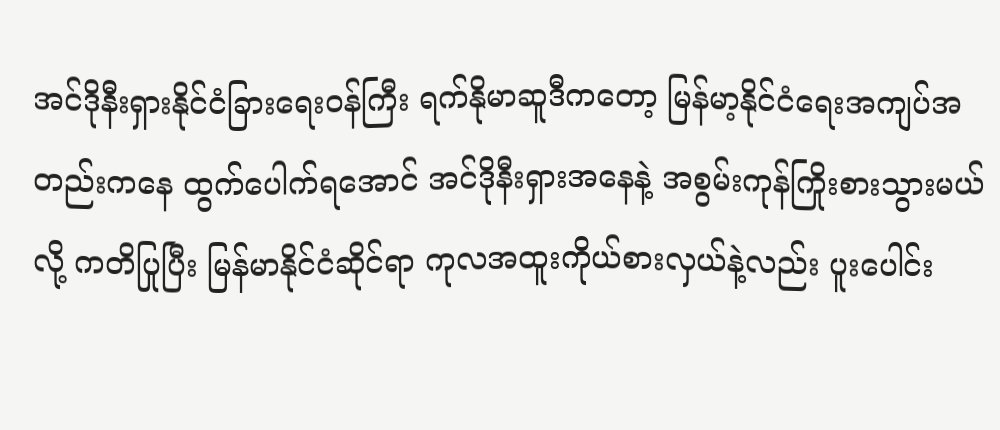အင်ဒိုနီးရှားနိုင်ငံခြားရေးဝန်ကြီး ရက်နိုမာဆူဒီကတော့ မြန်မာ့နိုင်ငံရေးအကျပ်အတည်းကနေ ထွက်ပေါက်ရအောင် အင်ဒိုနီးရှားအနေနဲ့ အစွမ်းကုန်ကြိုးစားသွားမယ်လို့ ကတိပြုပြီး မြန်မာနိုင်ငံဆိုင်ရာ ကုလအထူးကိုယ်စားလှယ်နဲ့လည်း ပူးပေါင်း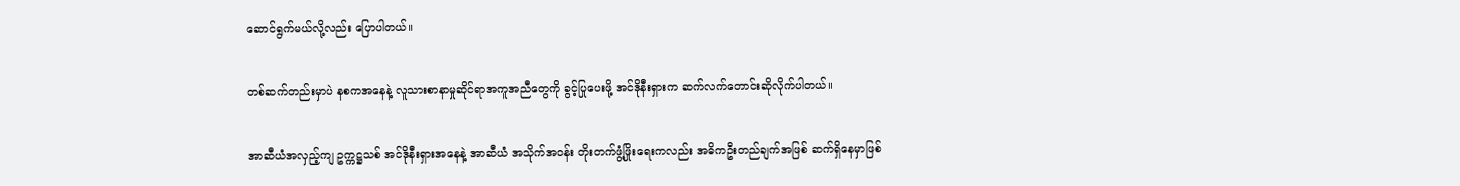ဆောင်ရွက်မယ်လို့လည်း ပြောပါတယ်။

တစ်ဆက်တည်းမှာပဲ နစကအနေနဲ့ လူသားစာနာမှုဆိုင်ရာအကူအညီတွေကို ခွင့်ပြုပေးဖို့ အင်ဒိုနီးရှားက ဆက်လက်တောင်းဆိုလိုက်ပါတယ်။

အာဆီယံအလှည့်ကျ ဥက္ကဋ္ဌသစ် အင်ဒိုနီးရှားအနေနဲ့ အာဆီယံ အသိုက်အဝန်း တိုးတက်ဖွံ့ဖြိုးရေးကလည်း အဓိကဦးတည်ချက်အဖြစ် ဆက်ရှိနေမှာဖြစ်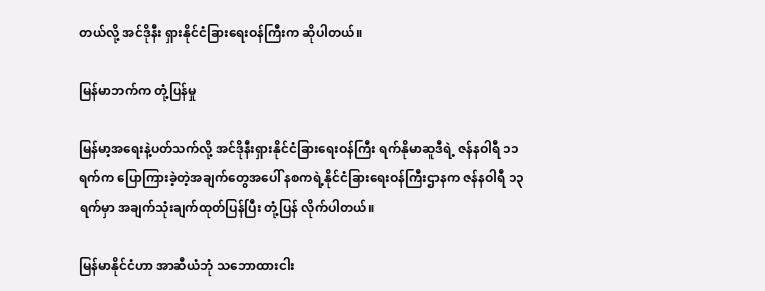တယ်လို့ အင်ဒိုနီး ရှားနိုင်ငံခြားရေးဝန်ကြီးက ဆိုပါတယ်။

မြန်မာဘက်က တုံ့ပြန်မှု

မြန်မာ့အရေးနဲ့ပတ်သက်လို့ အင်ဒိုနီးရှားနိုင်ငံခြားရေးဝန်ကြီး ရက်နိုမာဆူဒီရဲ့ ဇန်နဝါရီ ၁၁ ရက်က ပြောကြားခဲ့တဲ့အချက်တွေအပေါ် နစကရဲ့နိုင်ငံခြားရေးဝန်ကြီးဌာနက ဇန်နဝါရီ ၁၃ ရက်မှာ အချက်သုံးချက်ထုတ်ပြန်ပြီး တုံ့ပြန် လိုက်ပါတယ်။

မြန်မာနိုင်ငံဟာ အာဆီယံဘုံ သဘောထားငါး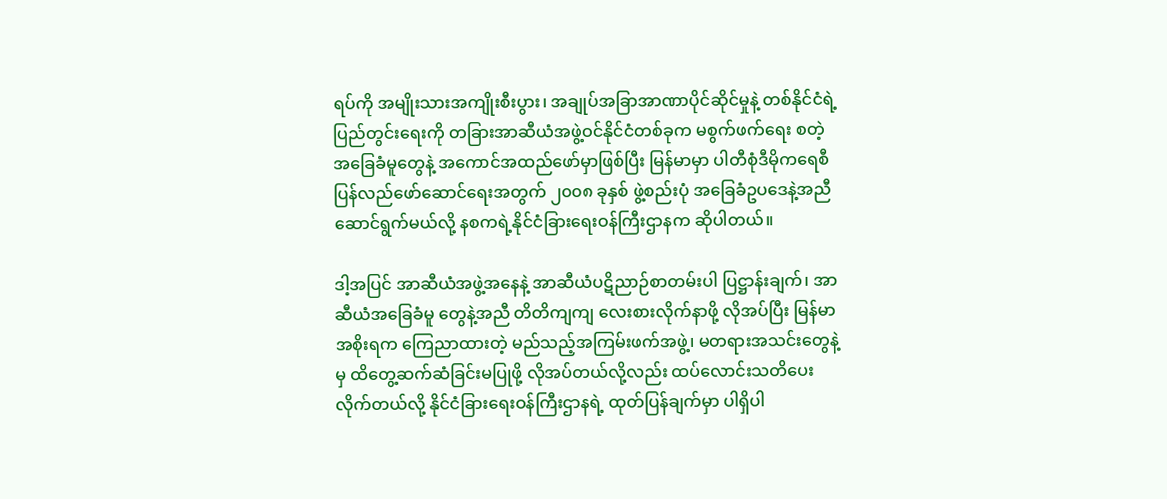ရပ်ကို အမျိုးသားအကျိုးစီးပွား၊ အချုပ်အခြာအာဏာပိုင်ဆိုင်မှုနဲ့ တစ်နိုင်ငံရဲ့ပြည်တွင်းရေးကို တခြားအာဆီယံအဖွဲ့ဝင်နိုင်ငံတစ်ခုက မစွက်ဖက်ရေး စတဲ့အခြေခံမူတွေနဲ့ အကောင်အထည်ဖော်မှာဖြစ်ပြီး မြန်မာမှာ ပါတီစုံဒီမိုကရေစီ ပြန်လည်ဖော်ဆောင်ရေးအတွက် ၂၀၀၈ ခုနှစ် ဖွဲ့စည်းပုံ အခြေခံဥပဒေနဲ့အညီ ဆောင်ရွက်မယ်လို့ နစကရဲ့နိုင်ငံခြားရေးဝန်ကြီးဌာနက ဆိုပါတယ်။

ဒါ့အပြင် အာဆီယံအဖွဲ့အနေနဲ့ အာဆီယံပဋိညာဉ်စာတမ်းပါ ပြဋ္ဌာန်းချက်၊ အာဆီယံအခြေခံမူ တွေနဲ့အညီ တိတိကျကျ လေးစားလိုက်နာဖို့ လိုအပ်ပြီး မြန်မာအစိုးရက ကြေညာထားတဲ့ မည်သည့်အကြမ်းဖက်အဖွဲ့၊ မတရားအသင်းတွေနဲ့မှ ထိတွေ့ဆက်ဆံခြင်းမပြုဖို့ လိုအပ်တယ်လို့လည်း ထပ်လောင်းသတိပေးလိုက်တယ်လို့ နိုင်ငံခြားရေးဝန်ကြီးဌာနရဲ့ ထုတ်ပြန်ချက်မှာ ပါရှိပါ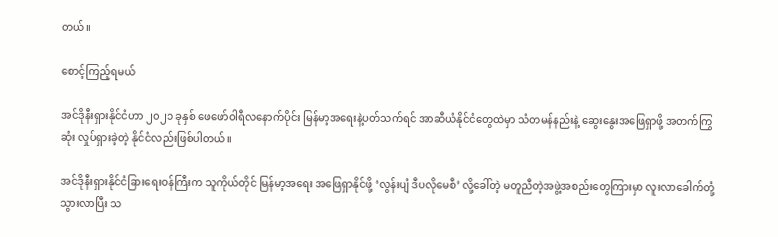တယ်။

စောင့်ကြည့်ရမယ်

အင်ဒိုနီးရှားနိုင်ငံဟာ ၂၀၂၁ ခုနှစ် ဖေဖော်ဝါရီလနောက်ပိုင်း မြန်မာ့အရေးနဲ့ပတ်သက်ရင် အာဆီယံနိုင်ငံတွေထဲမှာ သံတမန်နည်းနဲ့ ဆွေးနွေးအဖြေရှာဖို့ အတက်ကြွဆုံး လှုပ်ရှားခဲ့တဲ့ နိုင်ငံလည်းဖြစ်ပါတယ်။

အင်ဒိုနီးရှားနိုင်ငံခြားရေးဝန်ကြီးက သူကိုယ်တိုင် မြန်မာ့အရေး အဖြေရှာနိုင်ဖို့ ‘လွန်းပျံ ဒီပလိုမေစီ’ လို့ခေါ်တဲ့ မတူညီတဲ့အဖွဲ့အစည်းတွေကြားမှာ လူးလာခေါက်တုံ့သွားလာပြီး သ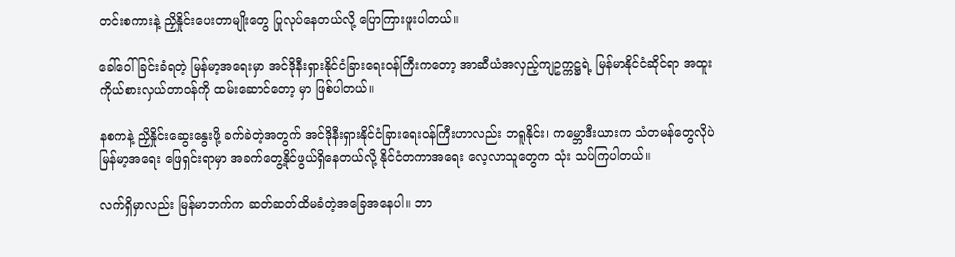တင်းစကားနဲ့ ညှိနှိုင်းပေးတာမျိုးတွေ ပြုလုပ်နေတယ်လို့ ပြောကြားဖူးပါတယ်။

ခေါ်ဝေါ်ခြင်းခံရတဲ့ မြန်မာ့အရေးမှာ အင်ဒိုနီးရှားနိုင်ငံခြားရေးဝန်ကြီးကတော့ အာဆီယံအလှည့်ကျဥက္ကဋ္ဌရဲ့ မြန်မာနိုင်ငံဆိုင်ရာ အထူးကိုယ်စားလှယ်တာဝန်ကို ထမ်းဆောင်တော့ မှာ ဖြစ်ပါတယ်။

နစကနဲ့ ညှိနှိုင်းဆွေးနွေးဖို့ ခက်ခဲတဲ့အတွက် အင်ဒိုနီးရှားနိုင်ငံခြားရေးဝန်ကြီးဟာလည်း ဘရူနိုင်း၊ ကမ္ဘောဒီးယားက သံတမန်တွေလိုပဲ မြန်မာ့အရေး ဖြေရှင်းရာမှာ အခက်တွေ့နိုင်ဖွယ်ရှိနေတယ်လို့ နိုင်ငံတကာအရေး လေ့လာသူတွေက သုံး သပ်ကြပါတယ်။

လက်ရှိမှာလည်း မြန်မာဘက်က ဆတ်ဆတ်ထိမခံတဲ့အခြေအနေပါ။ ဘာ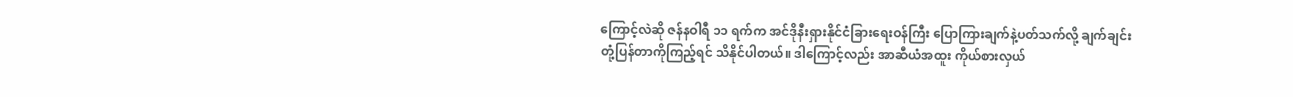ကြောင့်လဲဆို ဇန်နဝါရီ ၁၁ ရက်က အင်ဒိုနီးရှားနိုင်ငံခြားရေးဝန်ကြီး ပြောကြားချက်နဲ့ပတ်သက်လို့ ချက်ချင်းတုံ့ပြန်တာကိုကြည့်ရင် သိနိုင်ပါတယ်။ ဒါကြောင့်လည်း အာဆီယံအထူး ကိုယ်စားလှယ်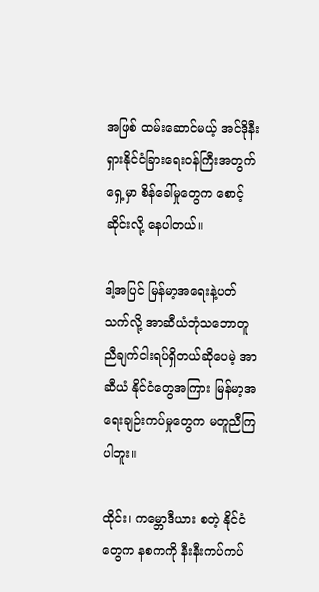အဖြစ် ထမ်းဆောင်မယ့် အင်ဒိုနီးရှားနိုင်ငံခြားရေးဝန်ကြီးအတွက် ရှေ့မှာ စိန်ခေါ်မှုတွေက စောင့်ဆိုင်းလို့ နေပါတယ်။

ဒါ့အပြင် မြန်မာ့အရေးနဲ့ပတ်သက်လို့ အာဆီယံဘုံသဘောတူညီချက်ငါးရပ်ရှိတယ်ဆိုပေမဲ့ အာဆီယံ နိုင်ငံတွေအကြား မြန်မာ့အရေးချဉ်းကပ်မှုတွေက မတူညီကြပါဘူး။

ထိုင်း၊ ကမ္ဘောဒီယား စတဲ့ နိုင်ငံတွေက နစကကို နီးနီးကပ်ကပ်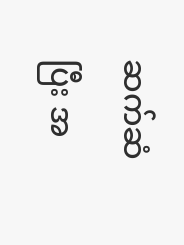ဆက်ဆံပြီး အ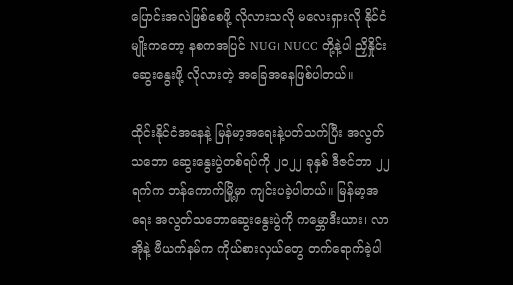ပြောင်းအလဲဖြစ်စေဖို့ လိုလားသလို မလေးရှားလို နိုင်ငံမျိုးကတော့ နစကအပြင် NUG၊ NUCC တို့နဲ့ပါ ညှိနှိုင်းဆွေးနွေးဖို့ လိုလားတဲ့ အခြေအနေဖြစ်ပါတယ်။

ထိုင်းနိုင်ငံအနေနဲ့ မြန်မာ့အရေးနဲ့ပတ်သက်ပြီး အလွတ်သဘော ဆွေးနွေးပွဲတစ်ရပ်ကို ၂၀၂၂ ခုနှစ် ဒီဇင်ဘာ ၂၂ ရက်က ဘန်ကောက်မြို့မှာ ကျင်းပခဲ့ပါတယ်။ မြန်မာ့အရေး အလွတ်သဘောဆွေးနွေးပွဲကို ကမ္ဘောဒီးယား၊ လာအိုနဲ့ ဗီယက်နမ်က ကိုယ်စားလှယ်တွေ တက်ရောက်ခဲ့ပါ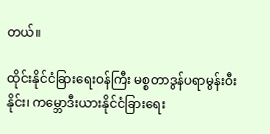တယ်။

ထိုင်းနိုင်ငံခြားရေးဝန်ကြီး မစ္စတာဒွန်ပရာမွန်းဝီးနိုင်း၊ ကမ္ဘောဒီးယားနိုင်ငံခြားရေး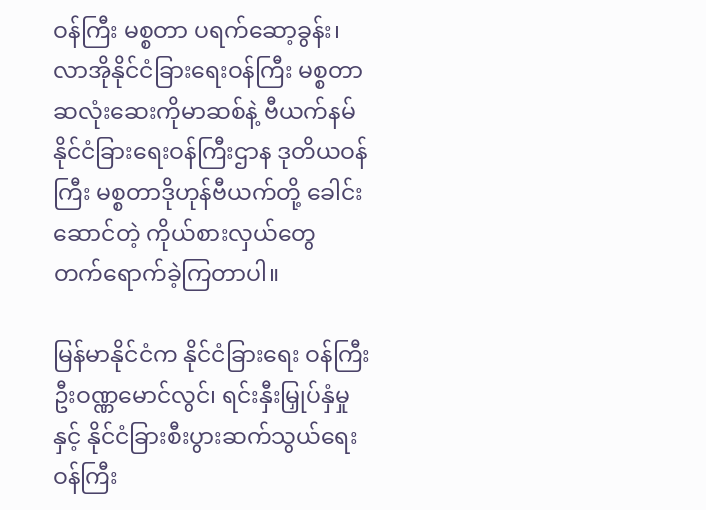ဝန်ကြီး မစ္စတာ ပရက်ဆော့ခွန်း၊ လာအိုနိုင်ငံခြားရေးဝန်ကြီး မစ္စတာ ဆလုံးဆေးကိုမာဆစ်နဲ့ ဗီယက်နမ်နိုင်ငံခြားရေးဝန်ကြီးဌာန ဒုတိယဝန်ကြီး မစ္စတာဒိုဟုန်ဗီယက်တို့ ခေါင်းဆောင်တဲ့ ကိုယ်စားလှယ်တွေ တက်ရောက်ခဲ့ကြတာပါ။

မြန်မာနိုင်ငံက နိုင်ငံခြားရေး ဝန်ကြီး ဦးဝဏ္ဏမောင်လွင်၊ ရင်းနှီးမြှုပ်နှံမှုနှင့် နိုင်ငံခြားစီးပွားဆက်သွယ်ရေးဝန်ကြီး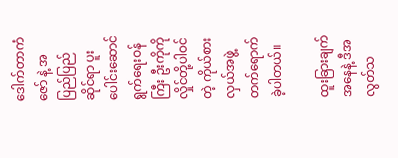ဒေါက်တာကံဇော် နဲ့ အပြည်ပြည်ဆိုင်ရာ ပူးပေါင်းဆောင်ရွက်ရေးဝန်ကြီး ဦးကိုကိုလှိုင်တို့ပါဝင်တဲ့ ကိုယ်စားလှယ်အဖွဲ့ တက်ရောက်ခဲ့ပါတယ်။

ထူးခြားချက်အနေနဲ့ ဒီအလွတ်သ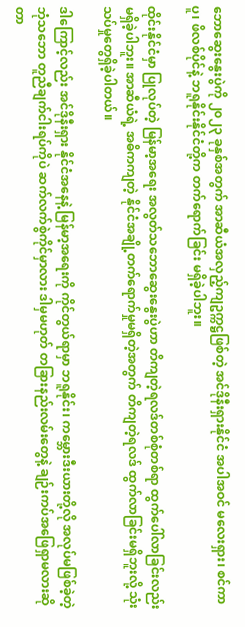ဘောဆွေးနွေးပွဲကို ၂၀၂၃ ခုနှစ်အတွက် အာဆီယံအလှည့်ကျဥက္ကဋ္ဌဖြစ်တဲ့ အင်ဒိုနီးရှားနိုင်ငံ အပါအဝင် မလေးရှား၊ စင်ကာပူ၊ ဖိလစ်ပိုင်နဲ့ ဘရူနိုင်းနိုင်ငံတို့က တက်ရောက်ခြင်း မရှိခဲ့ပါဘူး။

ထိုင်းနိုင်ငံမှာ ပြုလုပ်တဲ့ မြန်မာ့အရေး အလွတ်သဘောဆွေးနွေးပွဲဟာ တိကျတဲ့ရလဒ်တစ်စုံတစ်ရာ ထွက်ပေါ်လာခြင်းလည်း မရှိခဲ့ပါဘူး။ အာဆီယံရဲ့ အဓိကကျတဲ့ နိုင်ငံအချို့တက်ရောက်မှုမရှိတဲ့အတွက် တိကျတဲ့ရလဒ် ထွက်လာခြင်းမရှိဘူးလို့ သုံးသပ်မှုတွေရှိခဲ့ပါတယ်။

ဒါကြောင့်လည်း အင်ဒိုနီးရှား နိုင်ငံအနေနဲ့ မြန်မာ့အရေးကို ကိုင်တွယ်ရာမှာ ဘရူနိုင်း၊ ကမ္ဘေားဒီးယားတို့လို အလုပ်မဖြစ်ခဲ့တဲ့ ဘုံသဘော တူညီချက်ငါးရပ်ကိုပဲ ဆက်လက်စွဲကိုင်မှာလား ဒါမှမဟုတ် တခြားနည်းလမ်းတွေနဲ့ ချဉ်းကပ်အဖြေရှာမလားဆိုတာ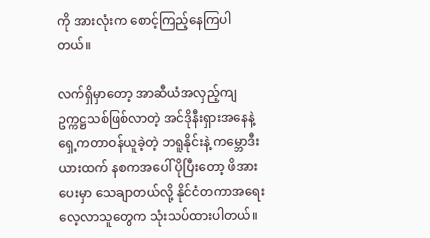ကို အားလုံးက စောင့်ကြည့်နေကြပါတယ်။

လက်ရှိမှာတော့ အာဆီယံအလှည့်ကျ ဥက္ကဋ္ဌသစ်ဖြစ်လာတဲ့ အင်ဒိုနီးရှားအနေနဲ့ ရှေ့ကတာဝန်ယူခဲ့တဲ့ ဘရူနိုင်းနဲ့ ကမ္ဘောဒီးယားထက် နစကအပေါ် ပိုပြီးတော့ ဖိအားပေးမှာ သေချာတယ်လို့ နိုင်ငံတကာအရေး လေ့လာသူတွေက သုံးသပ်ထားပါတယ်။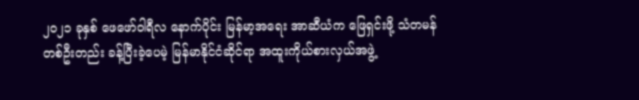၂၀၂၁ ခုနှစ် ဖေဖော်ဝါရီလ နောက်ပိုင်း မြန်မာ့အရေး အာဆီယံက ဖြေရှင်းဖို့ သံတမန်တစ်ဦးတည်း ခန့်ပြီးခဲ့ပေမဲ့ မြန်မာနိုင်ငံဆိုင်ရာ အထူးကိုယ်စားလှယ်အဖွဲ့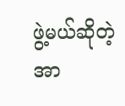ဖွဲ့မယ်ဆိုတဲ့ အာ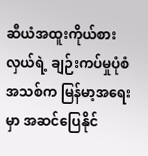ဆီယံအထူးကိုယ်စားလှယ်ရဲ့ ချဉ်းကပ်မှုပုံစံအသစ်က မြန်မာ့အရေးမှာ အဆင်ပြေနိုင်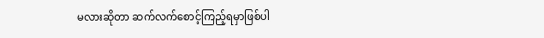မလားဆိုတာ ဆက်လက်စောင့်ကြည့်ရမှာဖြစ်ပါ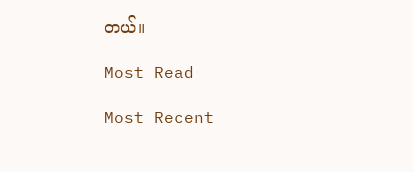တယ်။

Most Read

Most Recent